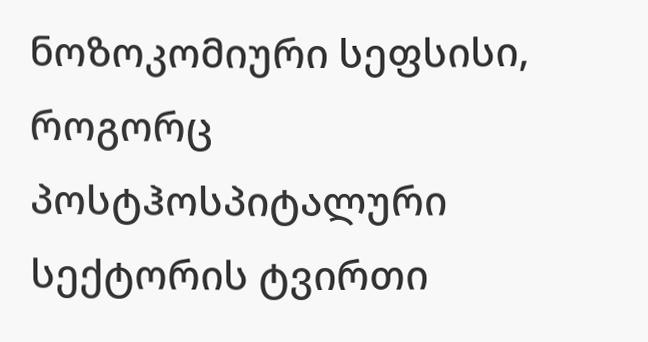ნოზოკომიური სეფსისი, როგორც პოსტჰოსპიტალური სექტორის ტვირთი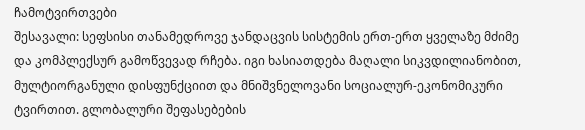ჩამოტვირთვები
შესავალი: სეფსისი თანამედროვე ჯანდაცვის სისტემის ერთ-ერთ ყველაზე მძიმე და კომპლექსურ გამოწვევად რჩება. იგი ხასიათდება მაღალი სიკვდილიანობით, მულტიორგანული დისფუნქციით და მნიშვნელოვანი სოციალურ-ეკონომიკური ტვირთით. გლობალური შეფასებების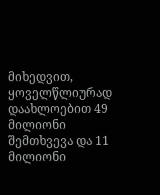მიხედვით, ყოველწლიურად დაახლოებით 49 მილიონი შემთხვევა და 11 მილიონი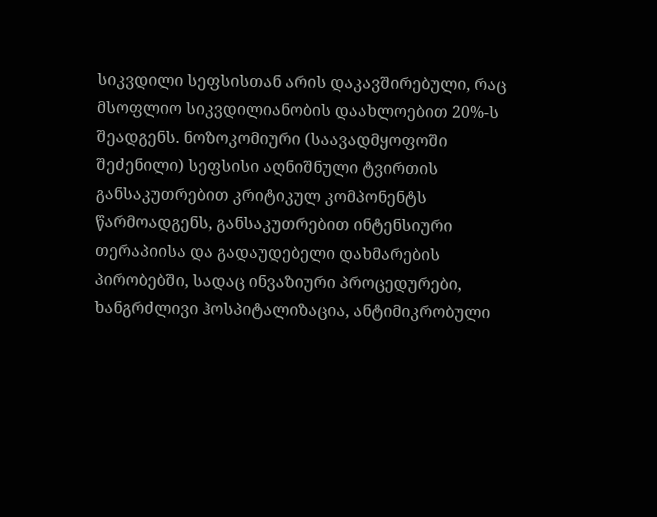სიკვდილი სეფსისთან არის დაკავშირებული, რაც მსოფლიო სიკვდილიანობის დაახლოებით 20%-ს შეადგენს. ნოზოკომიური (საავადმყოფოში შეძენილი) სეფსისი აღნიშნული ტვირთის განსაკუთრებით კრიტიკულ კომპონენტს წარმოადგენს, განსაკუთრებით ინტენსიური თერაპიისა და გადაუდებელი დახმარების პირობებში, სადაც ინვაზიური პროცედურები, ხანგრძლივი ჰოსპიტალიზაცია, ანტიმიკრობული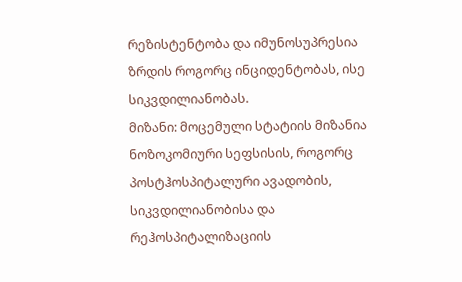რეზისტენტობა და იმუნოსუპრესია ზრდის როგორც ინციდენტობას, ისე სიკვდილიანობას.
მიზანი: მოცემული სტატიის მიზანია ნოზოკომიური სეფსისის, როგორც პოსტჰოსპიტალური ავადობის, სიკვდილიანობისა და რეჰოსპიტალიზაციის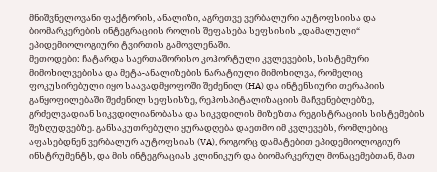მნიშვნელოვანი ფაქტორის, ანალიზი, აგრეთვე ვერბალური აუტოფსიისა და ბიომარკერების ინტეგრაციის როლის შეფასება სეფსისის „დამალული“ ეპიდემიოლოგიური ტვირთის გამოვლენაში.
მეთოდები: ჩატარდა საერთაშორისო კოჰორტული კვლევების, სისტემური მიმოხილვებისა და მეტა-ანალიზების ნარატიული მიმოხილვა, რომელიც ფოკუსირებული იყო საავადმყოფოში შეძენილ (HA) და ინტენსიური თერაპიის განყოფილებაში შეძენილ სეფსისზე, რეჰოსპიტალიზაციის მაჩვენებლებზე, გრძელვადიან სიკვდილიანობასა და სიკვდილის მიზეზთა რეგისტრაციის სისტემების შეზღუდვებზე. განსაკუთრებული ყურადღება დაეთმო იმ კვლევებს, რომლებიც აფასებდნენ ვერბალურ აუტოფსიას (VA), როგორც დამატებით ეპიდემიოლოგიურ ინსტრუმენტს, და მის ინტეგრაციას კლინიკურ და ბიომარკერულ მონაცემებთან, მათ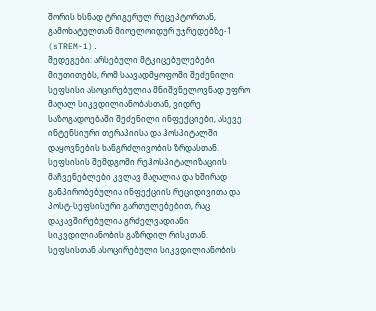შორის ხსნად ტრიგერულ რეცეპტორთან, გამოხატულთან მიოელოიდურ უჯრედებზე-1 (sTREM-1).
შედეგები: არსებული მტკიცებულებები მიუთითებს, რომ საავადმყოფოში შეძენილი სეფსისი ასოცირებულია მნიშვნელოვნად უფრო მაღალ სიკვდილიანობასთან, ვიდრე საზოგადოებაში შეძენილი ინფექციები, ასევე ინტენსიური თერაპიისა და ჰოსპიტალში დაყოვნების ხანგრძლივობის ზრდასთან. სეფსისის შემდგომი რეჰოსპიტალიზაციის მაჩვენებლები კვლავ მაღალია და ხშირად განპირობებულია ინფექციის რეციდივითა და პოსტ-სეფსისური გართულებებით, რაც დაკავშირებულია გრძელვადიანი სიკვდილიანობის გაზრდილ რისკთან. სეფსისთან ასოცირებული სიკვდილიანობის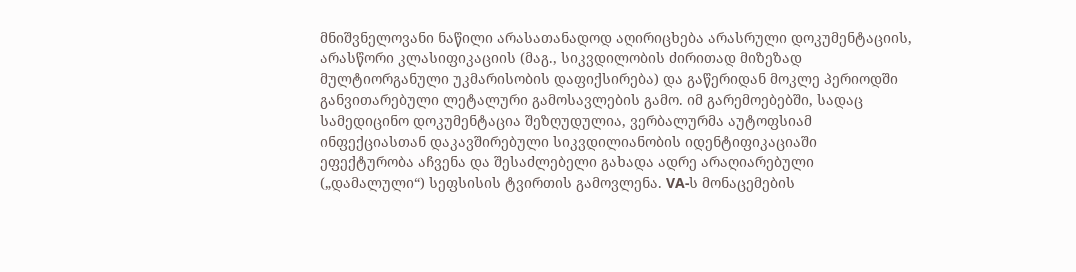მნიშვნელოვანი ნაწილი არასათანადოდ აღირიცხება არასრული დოკუმენტაციის, არასწორი კლასიფიკაციის (მაგ., სიკვდილობის ძირითად მიზეზად მულტიორგანული უკმარისობის დაფიქსირება) და გაწერიდან მოკლე პერიოდში განვითარებული ლეტალური გამოსავლების გამო. იმ გარემოებებში, სადაც სამედიცინო დოკუმენტაცია შეზღუდულია, ვერბალურმა აუტოფსიამ ინფექციასთან დაკავშირებული სიკვდილიანობის იდენტიფიკაციაში ეფექტურობა აჩვენა და შესაძლებელი გახადა ადრე არაღიარებული („დამალული“) სეფსისის ტვირთის გამოვლენა. VA-ს მონაცემების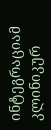ინტეგრაციამ კლინიკურ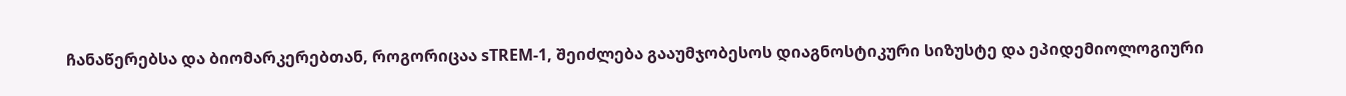ჩანაწერებსა და ბიომარკერებთან, როგორიცაა sTREM-1, შეიძლება გააუმჯობესოს დიაგნოსტიკური სიზუსტე და ეპიდემიოლოგიური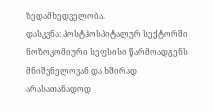ზედამხედველობა.
დასკვნა: პოსტჰოსპიტალურ სექტორში ნოზოკომიური სეფსისი წარმოადგენს მნიშვნელოვან და ხშირად არასათანადოდ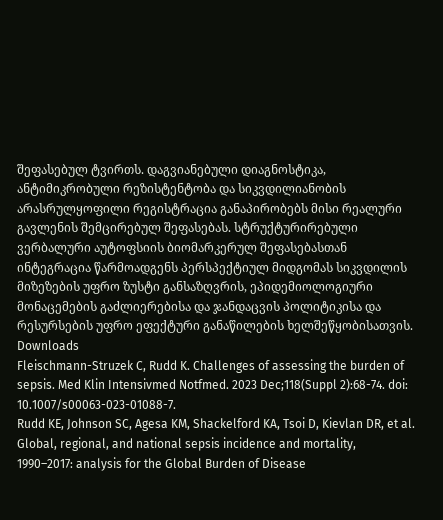შეფასებულ ტვირთს. დაგვიანებული დიაგნოსტიკა, ანტიმიკრობული რეზისტენტობა და სიკვდილიანობის არასრულყოფილი რეგისტრაცია განაპირობებს მისი რეალური გავლენის შემცირებულ შეფასებას. სტრუქტურირებული ვერბალური აუტოფსიის ბიომარკერულ შეფასებასთან ინტეგრაცია წარმოადგენს პერსპექტიულ მიდგომას სიკვდილის მიზეზების უფრო ზუსტი განსაზღვრის, ეპიდემიოლოგიური მონაცემების გაძლიერებისა და ჯანდაცვის პოლიტიკისა და რესურსების უფრო ეფექტური განაწილების ხელშეწყობისათვის.
Downloads
Fleischmann-Struzek C, Rudd K. Challenges of assessing the burden of sepsis. Med Klin Intensivmed Notfmed. 2023 Dec;118(Suppl 2):68-74. doi: 10.1007/s00063-023-01088-7.
Rudd KE, Johnson SC, Agesa KM, Shackelford KA, Tsoi D, Kievlan DR, et al. Global, regional, and national sepsis incidence and mortality, 1990–2017: analysis for the Global Burden of Disease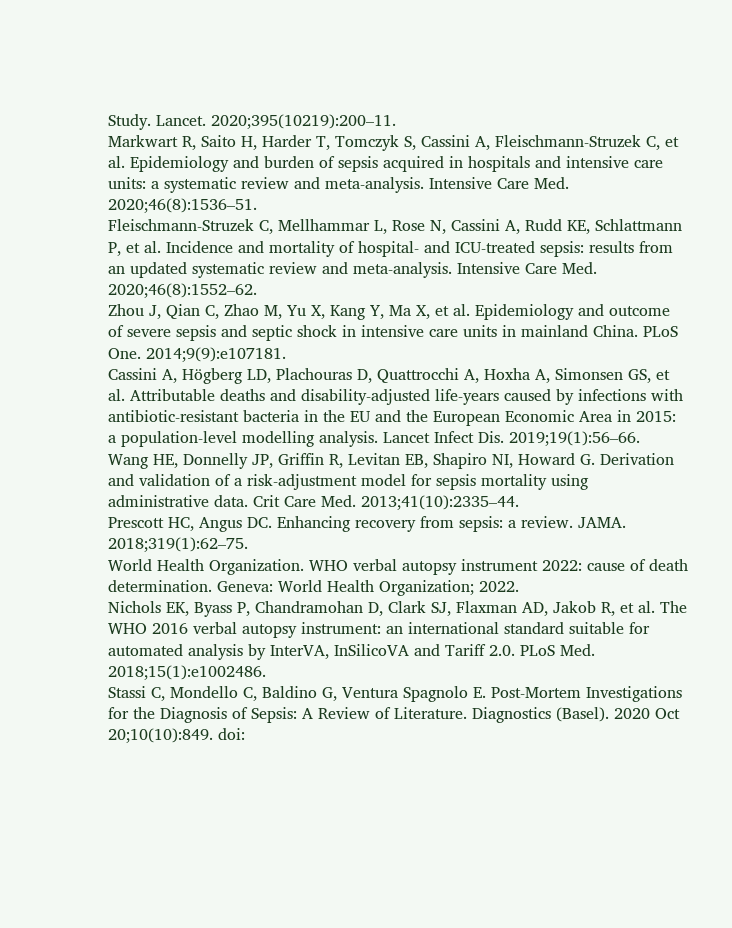Study. Lancet. 2020;395(10219):200–11.
Markwart R, Saito H, Harder T, Tomczyk S, Cassini A, Fleischmann-Struzek C, et al. Epidemiology and burden of sepsis acquired in hospitals and intensive care units: a systematic review and meta-analysis. Intensive Care Med. 2020;46(8):1536–51.
Fleischmann-Struzek C, Mellhammar L, Rose N, Cassini A, Rudd KE, Schlattmann P, et al. Incidence and mortality of hospital- and ICU-treated sepsis: results from an updated systematic review and meta-analysis. Intensive Care Med. 2020;46(8):1552–62.
Zhou J, Qian C, Zhao M, Yu X, Kang Y, Ma X, et al. Epidemiology and outcome of severe sepsis and septic shock in intensive care units in mainland China. PLoS One. 2014;9(9):e107181.
Cassini A, Högberg LD, Plachouras D, Quattrocchi A, Hoxha A, Simonsen GS, et al. Attributable deaths and disability-adjusted life-years caused by infections with antibiotic-resistant bacteria in the EU and the European Economic Area in 2015: a population-level modelling analysis. Lancet Infect Dis. 2019;19(1):56–66.
Wang HE, Donnelly JP, Griffin R, Levitan EB, Shapiro NI, Howard G. Derivation and validation of a risk-adjustment model for sepsis mortality using administrative data. Crit Care Med. 2013;41(10):2335–44.
Prescott HC, Angus DC. Enhancing recovery from sepsis: a review. JAMA. 2018;319(1):62–75.
World Health Organization. WHO verbal autopsy instrument 2022: cause of death determination. Geneva: World Health Organization; 2022.
Nichols EK, Byass P, Chandramohan D, Clark SJ, Flaxman AD, Jakob R, et al. The WHO 2016 verbal autopsy instrument: an international standard suitable for automated analysis by InterVA, InSilicoVA and Tariff 2.0. PLoS Med. 2018;15(1):e1002486.
Stassi C, Mondello C, Baldino G, Ventura Spagnolo E. Post-Mortem Investigations for the Diagnosis of Sepsis: A Review of Literature. Diagnostics (Basel). 2020 Oct 20;10(10):849. doi: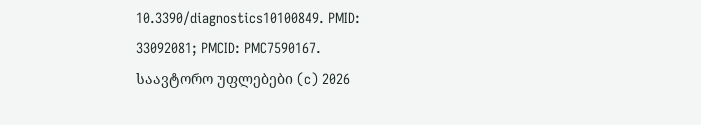10.3390/diagnostics10100849. PMID: 33092081; PMCID: PMC7590167.
საავტორო უფლებები (c) 2026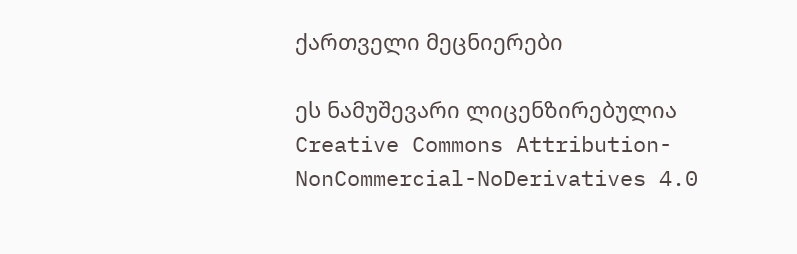ქართველი მეცნიერები

ეს ნამუშევარი ლიცენზირებულია Creative Commons Attribution-NonCommercial-NoDerivatives 4.0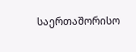საერთაშორისო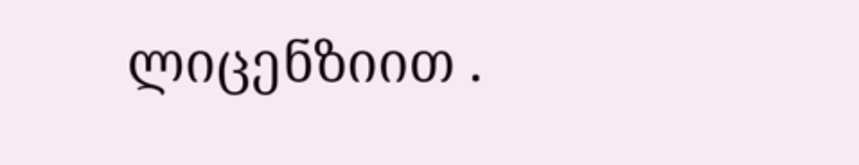ლიცენზიით .